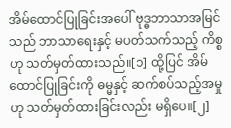အိမ်ထောင်ပြုခြင်းအပေါ် ဗုဒ္ဓဘာသာအမြင် သည် ဘာသာရေးနှင့် မပတ်သက်သည့် ကိစ္စဟု သတ်မှတ်ထားသည်။[၁] ထို့ပြင် အိမ်ထောင်ပြုခြင်းကို ဓမ္မနှင့် ဆက်စပ်သည့်အမှုဟု သတ်မှတ်ထားခြင်းလည်း မရှိပေ။[၂]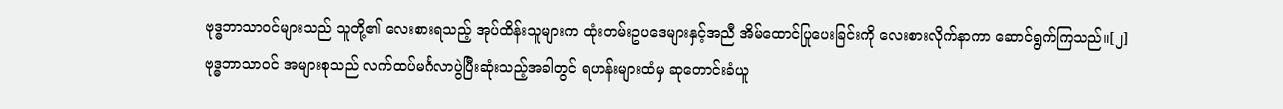ဗုဒ္ဓဘာသာဝင်များသည် သူတို့၏ လေးစားရသည့် အုပ်ထိန်းသူများက ထုံးတမ်းဥပဒေများနှင့်အညီ အိမ်ထောင်ပြုပေးခြင်းကို လေးစားလိုက်နာကာ ဆောင်ရွက်ကြသည်။[၂]
ဗုဒ္ဓဘာသာဝင် အများစုသည် လက်ထပ်မင်္ဂလာပွဲပြီးဆုံးသည့်အခါတွင် ရဟန်းများထံမှ ဆုတောင်းခံယူ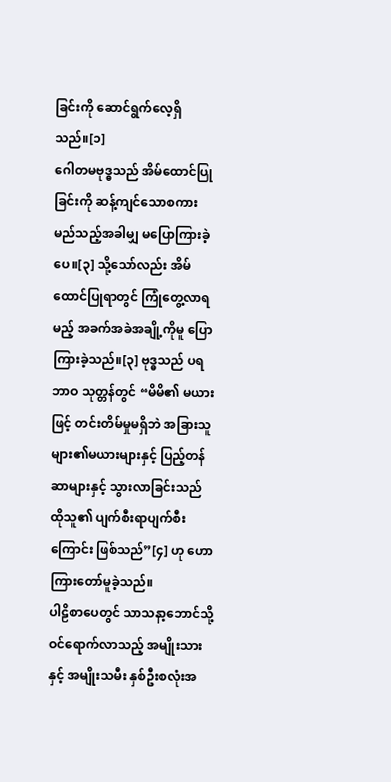ခြင်းကို ဆောင်ရွက်လေ့ရှိသည်။[၁]
ဂေါတမဗုဒ္ဓသည် အိမ်ထောင်ပြုခြင်းကို ဆန့်ကျင်သောစကား မည်သည့်အခါမျှ မပြောကြားခဲ့ပေ။[၃] သို့သော်လည်း အိမ်ထောင်ပြုရာတွင် ကြုံတွေ့လာရမည့် အခက်အခဲအချို့ကိုမူ ပြောကြားခဲ့သည်။[၃] ဗုဒ္ဓသည် ပရဘာဝ သုတ္တန်တွင် “မိမိ၏ မယားဖြင့် တင်းတိမ်မှုမရှိဘဲ အခြားသူများ၏မယားများနှင့် ပြည့်တန်ဆာများနှင့် သွားလာခြင်းသည် ထိုသူ၏ ပျက်စီးရာပျက်စီးကြောင်း ဖြစ်သည်”[၄] ဟု ဟောကြားတော်မူခဲ့သည်။
ပါဠိစာပေတွင် သာသနာ့ဘောင်သို့ ဝင်ရောက်လာသည့် အမျိုးသားနှင့် အမျိုးသမီး နှစ်ဦးစလုံးအ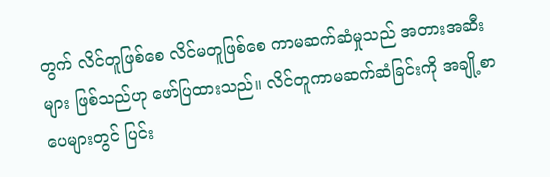တွက် လိင်တူဖြစ်စေ လိင်မတူဖြစ်စေ ကာမဆက်ဆံမှုသည် အတားအဆီးများ ဖြစ်သည်ဟု ဖော်ပြထားသည်။ လိင်တူကာမဆက်ဆံခြင်းကို အချို့စာပေများတွင် ပြင်း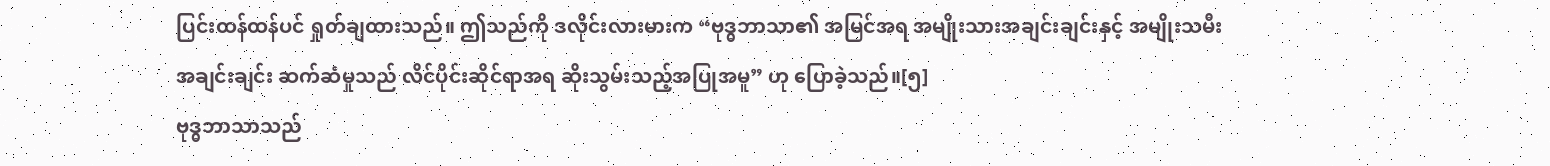ပြင်းထန်ထန်ပင် ရှုတ်ချထားသည်။ ဤသည်ကို ဒလိုင်းလားမားက “ဗုဒ္ဓဘာသာ၏ အမြင်အရ အမျိုးသားအချင်းချင်းနှင့် အမျိုးသမီးအချင်းချင်း ဆက်ဆံမှုသည် လိင်ပိုင်းဆိုင်ရာအရ ဆိုးသွမ်းသည့်အပြုအမူ” ဟု ပြောခဲ့သည်။[၅]
ဗုဒ္ဓဘာသာသည်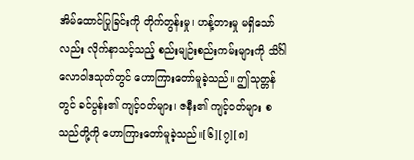အိမ်ထောင်ပြုခြင်းကို တိုက်တွန်းမှု၊ ဟန့်တားမှု မရှိသော်လည်း လိုက်နာသင့်သည့် စည်းမျဉ်းစည်းကမ်းများကို သိင်္ဂါလောဝါဒသုတ်တွင် ဟောကြားတော်မူခဲ့သည်။ ဤသုတ္တန်တွင် ခင်ပွန်း၏ ကျင့်ဝတ်များ၊ ဇနီး၏ ကျင့်ဝတ်များ စသည်တို့ကို ဟောကြားတော်မူခဲ့သည်။[၆][၇][၈]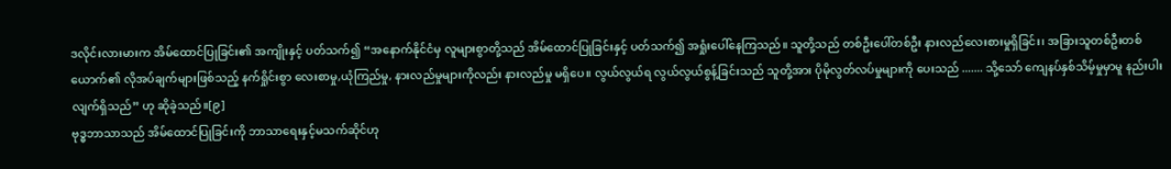ဒလိုင်းလားမားက အိမ်ထောင်ပြုခြင်း၏ အကျိုးနှင့် ပတ်သက်၍ “အနောက်နိုင်ငံမှ လူများစွာတို့သည် အိမ်ထောင်ပြုခြင်းနှင့် ပတ်သက်၍ အရှုံးပေါ်နေကြသည်။ သူတို့သည် တစ်ဦးပေါ်တစ်ဦး နားလည်လေးစားမှုရှိခြင်း၊ အခြားသူတစ်ဦးတစ်ယောက်၏ လိုအပ်ချက်များဖြစ်သည့် နက်ရှိုင်းစွာ လေးစာမှု,ယုံကြည်မှု, နားလည်မှုများကိုလည်း နားလည်မှု မရှိပေ။ လွယ်လွယ်ရ လွယ်လွယ်စွန့်ခြင်းသည် သူတို့အား ပိုမိုလွတ်လပ်မှုများကို ပေးသည် ....... သို့သော် ကျေနပ်နှစ်သိမ့်မှုမှာမူ နည်းပါးလျက်ရှိသည်” ဟု ဆိုခဲ့သည်။[၉]
ဗုဒ္ဓဘာသာသည် အိမ်ထောင်ပြုခြင်းကို ဘာသာရေးနှင့်မသက်ဆိုင်ဟု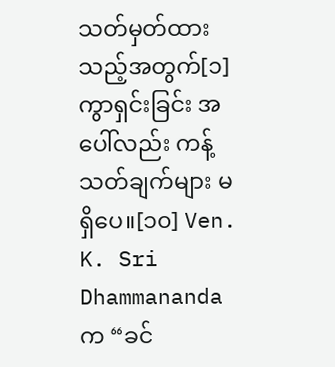သတ်မှတ်ထားသည့်အတွက်[၁] ကွာရှင်းခြင်း အပေါ်လည်း ကန့်သတ်ချက်များ မရှိပေ။[၁၀] Ven. K. Sri Dhammananda က “ခင်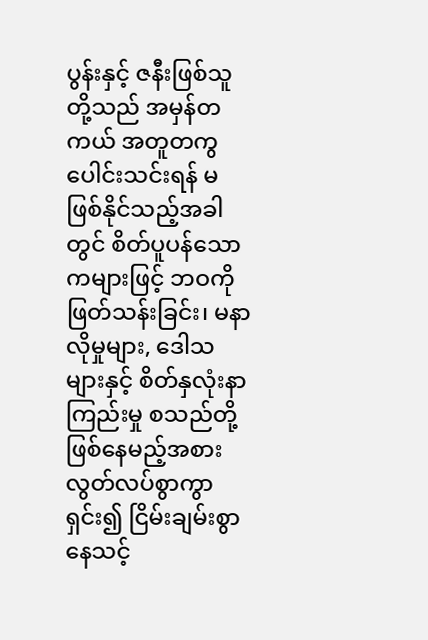ပွန်းနှင့် ဇနီးဖြစ်သူတို့သည် အမှန်တကယ် အတူတကွ ပေါင်းသင်းရန် မဖြစ်နိုင်သည့်အခါတွင် စိတ်ပူပန်သောကများဖြင့် ဘဝကို ဖြတ်သန်းခြင်း၊ မနာလိုမှုများ, ဒေါသများနှင့် စိတ်နှလုံးနာကြည်းမှု စသည်တို့ ဖြစ်နေမည့်အစား လွတ်လပ်စွာကွာရှင်း၍ ငြိမ်းချမ်းစွာနေသင့်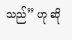သည်” ဟု ဆို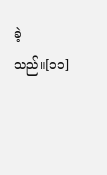ခဲ့သည်။[၁၁]